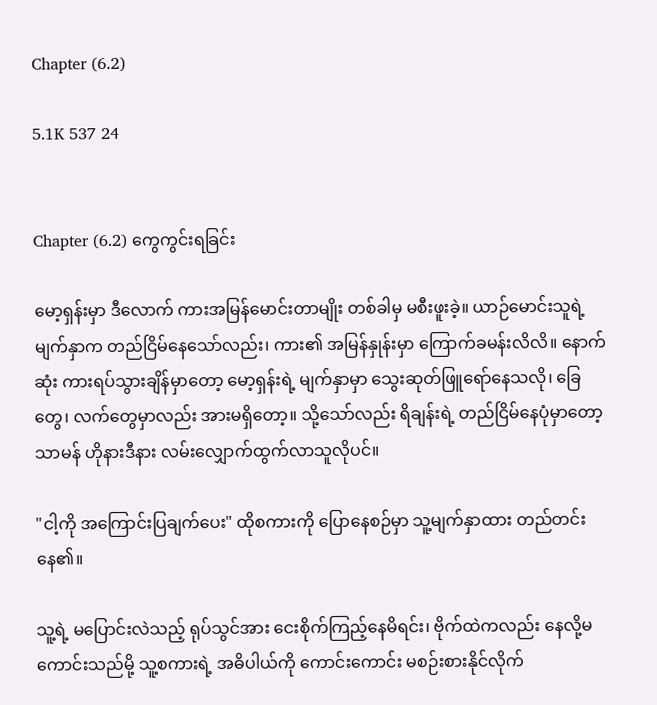Chapter (6.2)

5.1K 537 24


Chapter (6.2) ကွေကွင်းရခြင်း

မော့ရှန်းမှာ ဒီလောက် ကားအမြန်မောင်းတာမျိုး တစ်ခါမှ မစီးဖူးခဲ့။ ယာဉ်မောင်းသူရဲ့ မျက်နှာက တည်ငြိမ်နေသော်လည်း၊ ကား၏ အမြန်နှုန်းမှာ ကြောက်ခမန်းလိလိ။ နောက်ဆုံး ကားရပ်သွားချိန်မှာတော့ မော့ရှန်းရဲ့ မျက်နှာမှာ သွေးဆုတ်ဖြူရော်နေသလို၊ ခြေတွေ၊ လက်တွေမှာလည်း အားမရှိတော့။ သို့သော်လည်း ရိချန်းရဲ့ တည်ငြိမ်နေပုံမှာတော့ သာမန် ဟိုနားဒီနား လမ်းလျှောက်ထွက်လာသူလိုပင်။

"ငါ့ကို အကြောင်းပြချက်ပေး" ထိုစကားကို ပြောနေစဉ်မှာ သူ့မျက်နှာထား တည်တင်းနေ၏။

သူ့ရဲ့ မပြောင်းလဲသည့် ရုပ်သွင်အား ငေးစိုက်ကြည့်နေမိရင်း၊ ဗိုက်ထဲကလည်း နေလို့မကောင်းသည်မို့ သူ့စကားရဲ့ အဓိပါယ်ကို ကောင်းကောင်း မစဉ်းစားနိုင်လိုက်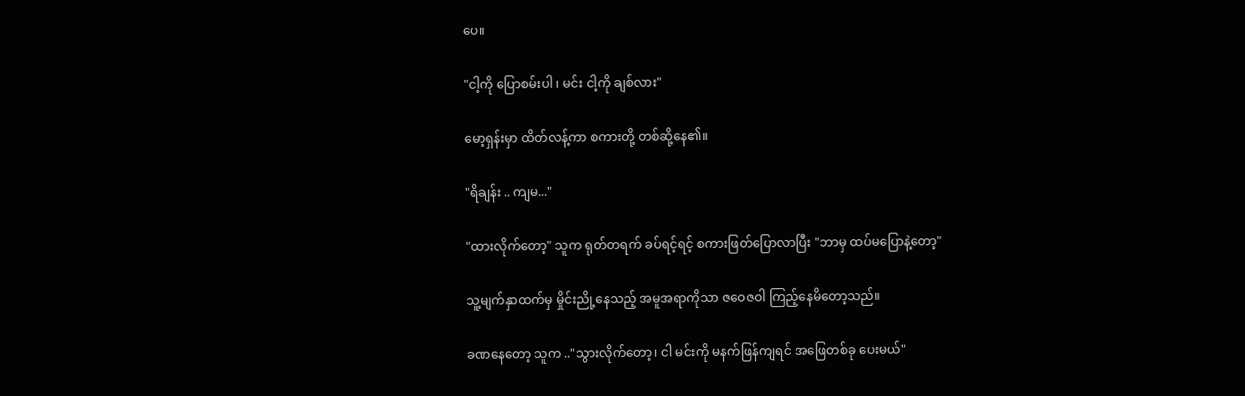ပေ။

"ငါ့ကို ပြောစမ်းပါ ၊ မင်း ငါ့ကို ချစ်လား"

မော့ရှန်းမှာ ထိတ်လန့်ကာ စကားတို့ တစ်ဆို့နေ၏။

"ရိချန်း .. ကျမ..."

"ထားလိုက်တော့" သူက ရုတ်တရက် ခပ်ရင့်ရင့် စကားဖြတ်ပြောလာပြီး "ဘာမှ ထပ်မပြောနဲ့တော့"

သူ့မျက်နှာထက်မှ မှိုင်းညို့နေသည့် အမူအရာကိုသာ ဇဝေဇဝါ ကြည့်နေမိတော့သည်။

ခဏနေတော့ သူက .."သွားလိုက်တော့၊ ငါ မင်းကို မနက်ဖြန်ကျရင် အဖြေတစ်ခု ပေးမယ်"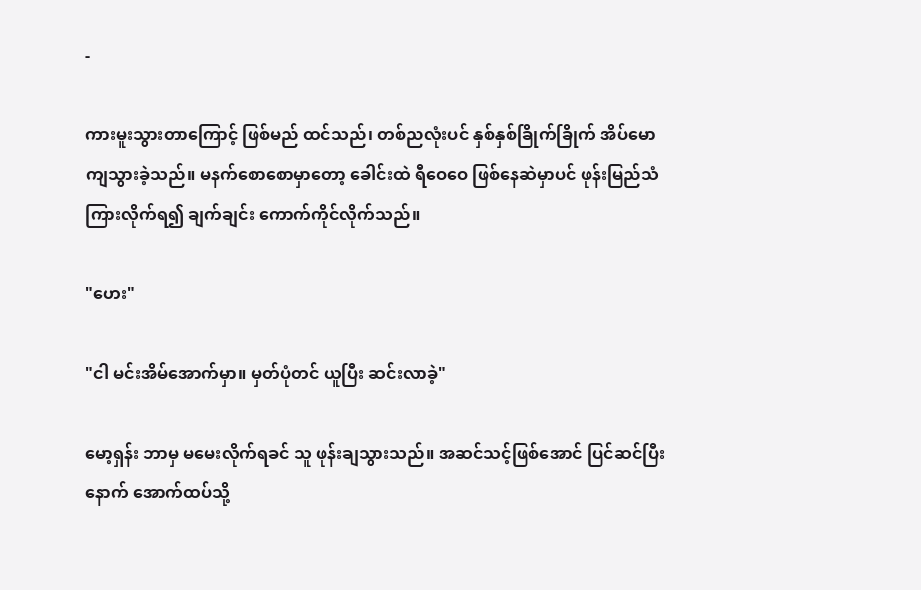-

ကားမူးသွားတာကြောင့် ဖြစ်မည် ထင်သည်၊ တစ်ညလုံးပင် နှစ်နှစ်ခြိုက်ခြိုက် အိပ်မောကျသွားခဲ့သည်။ မနက်စောစောမှာတော့ ခေါင်းထဲ ရီဝေဝေ ဖြစ်နေဆဲမှာပင် ဖုန်းမြည်သံကြားလိုက်ရ၍ ချက်ချင်း ကောက်ကိုင်လိုက်သည်။

"ဟေး"

"ငါ မင်းအိမ်အောက်မှာ။ မှတ်ပုံတင် ယူပြီး ဆင်းလာခဲ့"

မော့ရှန်း ဘာမှ မမေးလိုက်ရခင် သူ ဖုန်းချသွားသည်။ အဆင်သင့်ဖြစ်အောင် ပြင်ဆင်ပြီးနောက် အောက်ထပ်သို့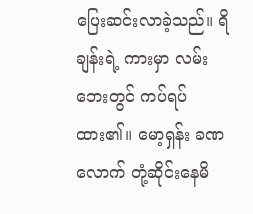ပြေးဆင်းလာခဲ့သည်။ ရိချန်းရဲ့ ကားမှာ လမ်းဘေးတွင် ကပ်ရပ်ထား၏။ မော့ရှန်း ခဏလောက် တုံ့ဆိုင်းနေမိ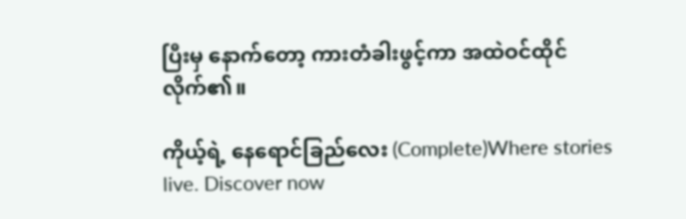ပြီးမှ နောက်တော့ ကားတံခါးဖွင့်ကာ အထဲဝင်ထိုင်လိုက်၏။

ကိုယ့်ရဲ့ နေရောင်ခြည်လေး (Complete)Where stories live. Discover now